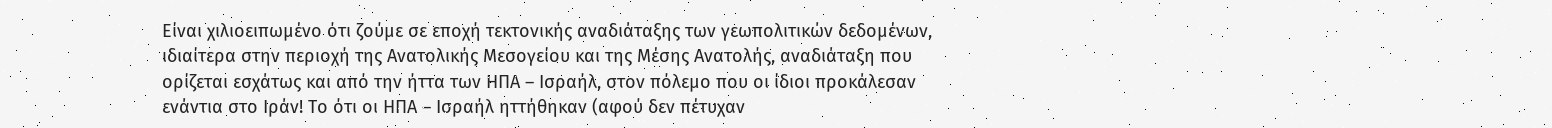Είναι χιλιοειπωμένο ότι ζούμε σε εποχή τεκτονικής αναδιάταξης των γεωπολιτικών δεδομένων, ιδιαίτερα στην περιοχή της Ανατολικής Μεσογείου και της Μέσης Ανατολής, αναδιάταξη που ορίζεται εσχάτως και από την ήττα των ΗΠΑ – Ισραήλ, στον πόλεμο που οι ίδιοι προκάλεσαν ενάντια στο Ιράν! Το ότι οι ΗΠΑ – Ισραήλ ηττήθηκαν (αφού δεν πέτυχαν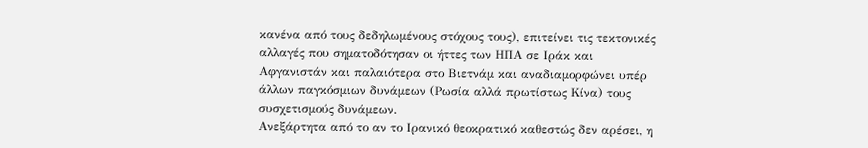κανένα από τους δεδηλωμένους στόχους τους), επιτείνει τις τεκτονικές αλλαγές που σηματοδότησαν οι ήττες των ΗΠΑ σε Ιράκ και Αφγανιστάν και παλαιότερα στο Βιετνάμ και αναδιαμορφώνει υπέρ άλλων παγκόσμιων δυνάμεων (Ρωσία αλλά πρωτίστως Κίνα) τους συσχετισμούς δυνάμεων.
Ανεξάρτητα από το αν το Ιρανικό θεοκρατικό καθεστώς δεν αρέσει, η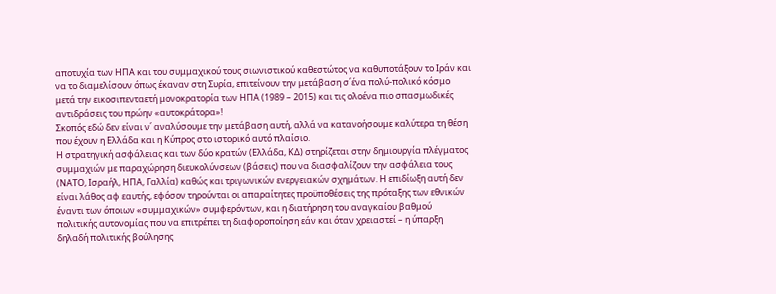αποτυχία των ΗΠΑ και του συμμαχικού τους σιωνιστικού καθεστώτος να καθυποτάξουν το Ιράν και να το διαμελίσουν όπως έκαναν στη Συρία, επιτείνουν την μετάβαση σ΄ένα πολύ-πολικό κόσμο μετά την εικοσιπενταετή μονοκρατορία των ΗΠΑ (1989 – 2015) και τις ολοένα πιο σπασμωδικές αντιδράσεις του πρώην «αυτοκράτορα»!
Σκοπός εδώ δεν είναι ν΄ αναλύσουμε την μετάβαση αυτή, αλλά να κατανοήσουμε καλύτερα τη θέση που έχουν η Ελλάδα και η Κύπρος στο ιστορικό αυτό πλαίσιο.
Η στρατηγική ασφάλειας και των δύο κρατών (Ελλάδα, ΚΔ) στηρίζεται στην δημιουργία πλέγματος συμμαχιών με παραχώρηση διευκολύνσεων (βάσεις) που να διασφαλίζουν την ασφάλεια τους (ΝΑΤΟ, Ισραήλ, ΗΠΑ, Γαλλία) καθώς και τριγωνικών ενεργειακών σχημάτων. Η επιδίωξη αυτή δεν είναι λάθος αφ εαυτής, εφόσον τηρούνται οι απαραίτητες προϋποθέσεις της πρόταξης των εθνικών έναντι των όποιων «συμμαχικών» συμφερόντων, και η διατήρηση του αναγκαίου βαθμού πολιτικής αυτονομίας που να επιτρέπει τη διαφοροποίηση εάν και όταν χρειαστεί – η ύπαρξη δηλαδή πολιτικής βούλησης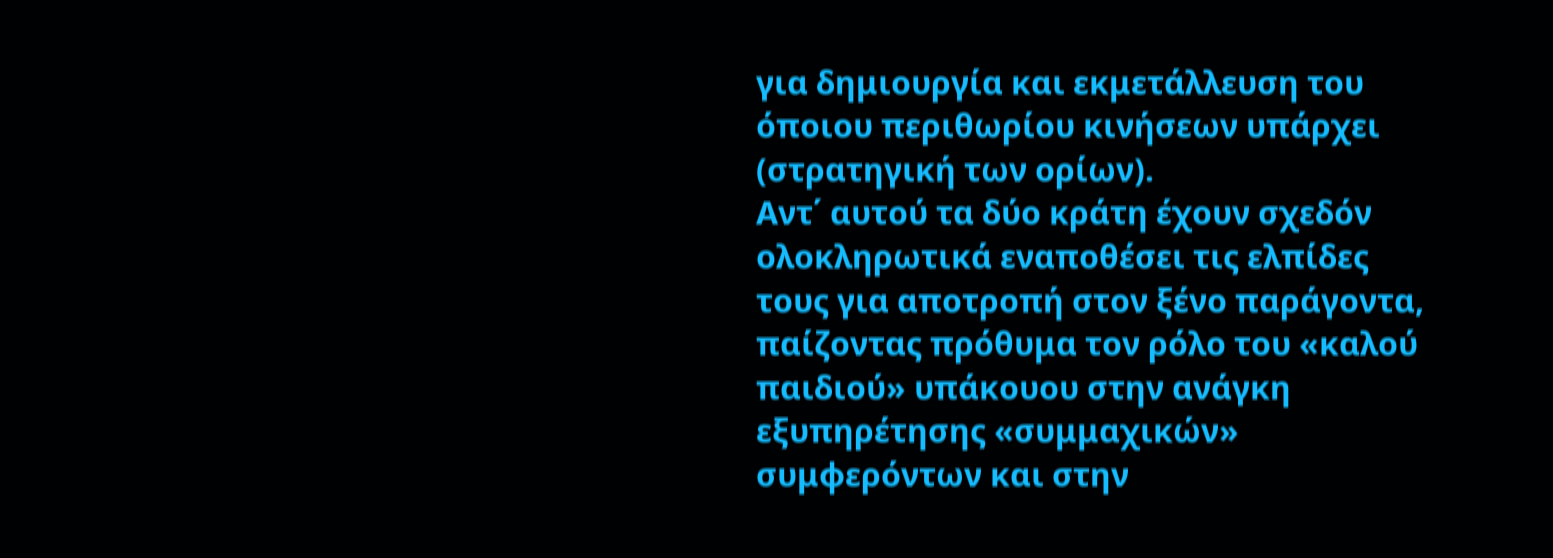για δημιουργία και εκμετάλλευση του όποιου περιθωρίου κινήσεων υπάρχει (στρατηγική των ορίων).
Αντ΄ αυτού τα δύο κράτη έχουν σχεδόν ολοκληρωτικά εναποθέσει τις ελπίδες τους για αποτροπή στον ξένο παράγοντα, παίζοντας πρόθυμα τον ρόλο του «καλού παιδιού» υπάκουου στην ανάγκη εξυπηρέτησης «συμμαχικών» συμφερόντων και στην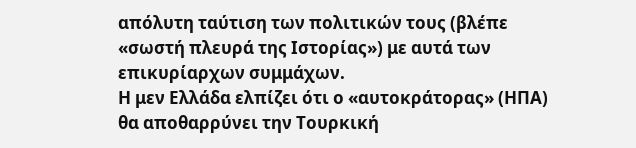απόλυτη ταύτιση των πολιτικών τους (βλέπε «σωστή πλευρά της Ιστορίας») με αυτά των επικυρίαρχων συμμάχων.
Η μεν Ελλάδα ελπίζει ότι ο «αυτοκράτορας» (ΗΠΑ) θα αποθαρρύνει την Τουρκική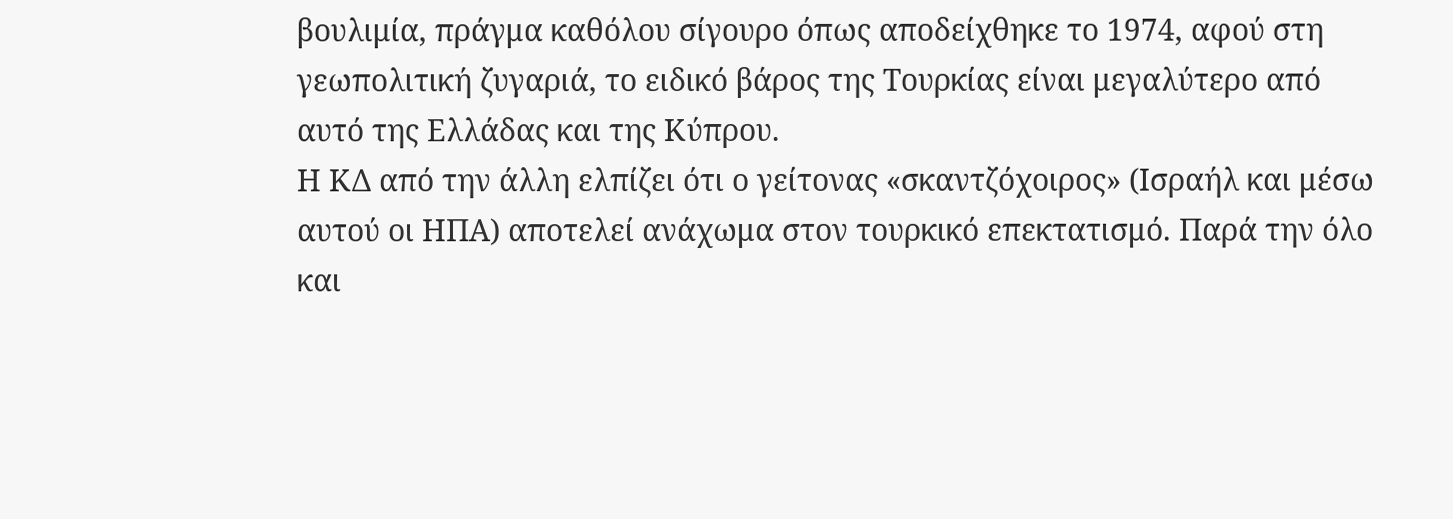βουλιμία, πράγμα καθόλου σίγουρο όπως αποδείχθηκε το 1974, αφού στη γεωπολιτική ζυγαριά, το ειδικό βάρος της Τουρκίας είναι μεγαλύτερο από αυτό της Ελλάδας και της Κύπρου.
Η ΚΔ από την άλλη ελπίζει ότι ο γείτονας «σκαντζόχοιρος» (Ισραήλ και μέσω αυτού οι ΗΠΑ) αποτελεί ανάχωμα στον τουρκικό επεκτατισμό. Παρά την όλο και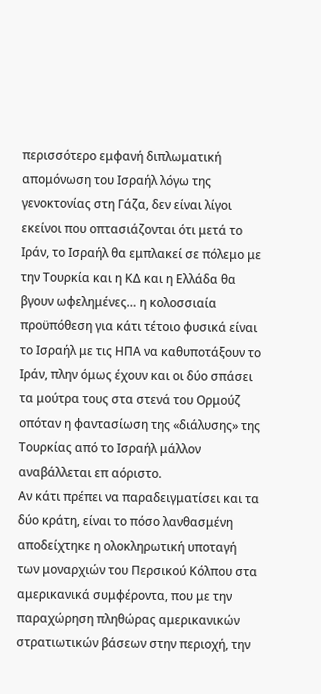περισσότερο εμφανή διπλωματική απομόνωση του Ισραήλ λόγω της γενοκτονίας στη Γάζα, δεν είναι λίγοι εκείνοι που οπτασιάζονται ότι μετά το Ιράν, το Ισραήλ θα εμπλακεί σε πόλεμο με την Τουρκία και η ΚΔ και η Ελλάδα θα βγουν ωφελημένες… η κολοσσιαία προϋπόθεση για κάτι τέτοιο φυσικά είναι το Ισραήλ με τις ΗΠΑ να καθυποτάξουν το Ιράν, πλην όμως έχουν και οι δύο σπάσει τα μούτρα τους στα στενά του Ορμούζ οπόταν η φαντασίωση της «διάλυσης» της Τουρκίας από το Ισραήλ μάλλον αναβάλλεται επ αόριστο.
Αν κάτι πρέπει να παραδειγματίσει και τα δύο κράτη, είναι το πόσο λανθασμένη αποδείχτηκε η ολοκληρωτική υποταγή των μοναρχιών του Περσικού Κόλπου στα αμερικανικά συμφέροντα, που με την παραχώρηση πληθώρας αμερικανικών στρατιωτικών βάσεων στην περιοχή, την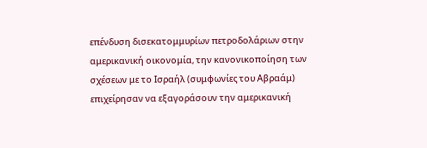επένδυση δισεκατομμυρίων πετροδολάριων στην αμερικανική οικονομία, την κανονικοποίηση των σχέσεων με το Ισραήλ (συμφωνίες του Αβραάμ) επιχείρησαν να εξαγοράσουν την αμερικανική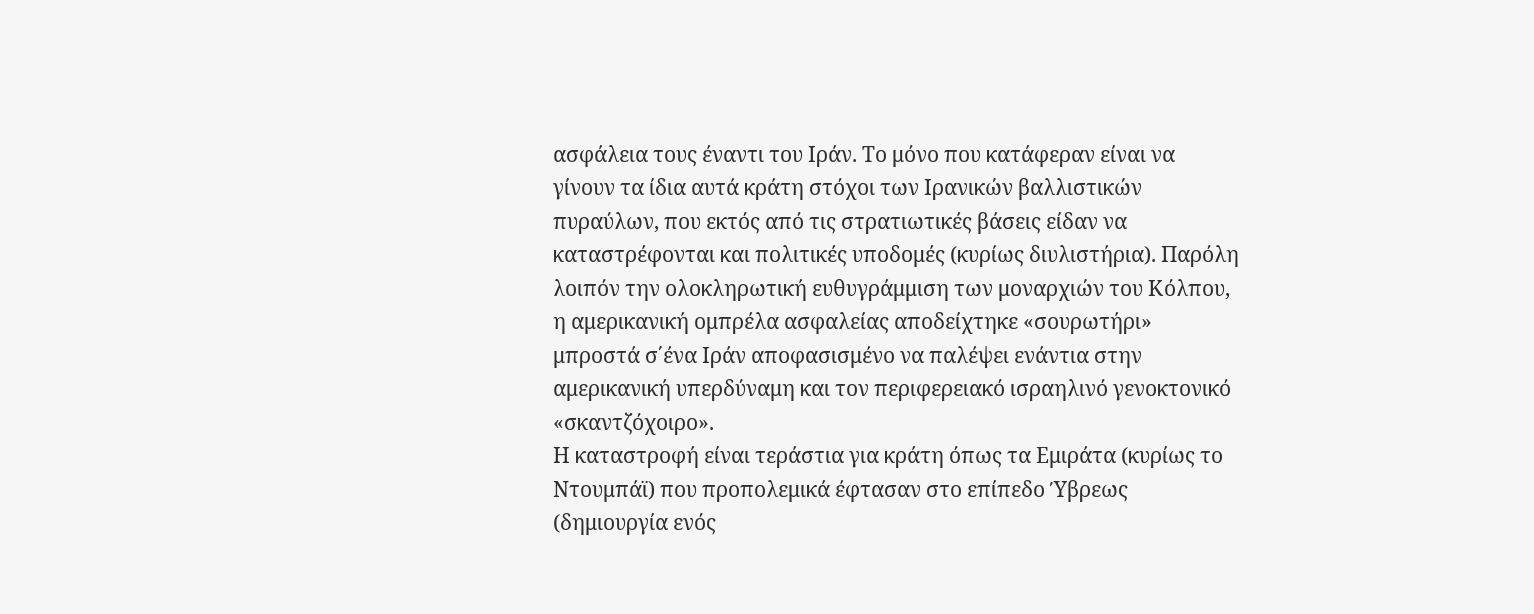ασφάλεια τους έναντι του Ιράν. Το μόνο που κατάφεραν είναι να γίνουν τα ίδια αυτά κράτη στόχοι των Ιρανικών βαλλιστικών πυραύλων, που εκτός από τις στρατιωτικές βάσεις είδαν να καταστρέφονται και πολιτικές υποδομές (κυρίως διυλιστήρια). Παρόλη λοιπόν την ολοκληρωτική ευθυγράμμιση των μοναρχιών του Κόλπου, η αμερικανική ομπρέλα ασφαλείας αποδείχτηκε «σουρωτήρι» μπροστά σ΄ένα Ιράν αποφασισμένο να παλέψει ενάντια στην αμερικανική υπερδύναμη και τον περιφερειακό ισραηλινό γενοκτονικό «σκαντζόχοιρο».
Η καταστροφή είναι τεράστια για κράτη όπως τα Εμιράτα (κυρίως το Ντουμπάϊ) που προπολεμικά έφτασαν στο επίπεδο Ύβρεως (δημιουργία ενός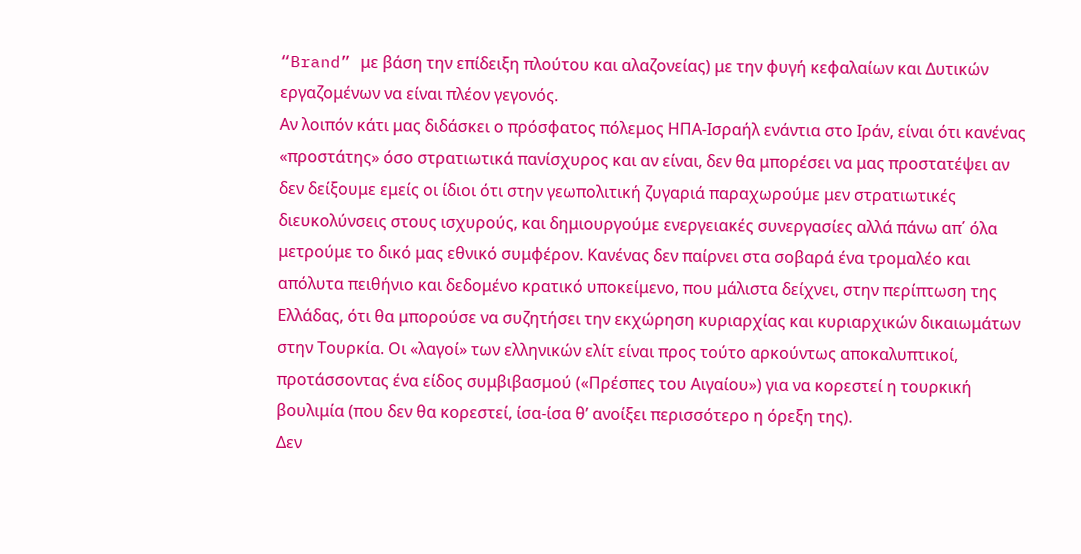“Brand” με βάση την επίδειξη πλούτου και αλαζονείας) με την φυγή κεφαλαίων και Δυτικών εργαζομένων να είναι πλέον γεγονός.
Αν λοιπόν κάτι μας διδάσκει ο πρόσφατος πόλεμος ΗΠΑ-Ισραήλ ενάντια στο Ιράν, είναι ότι κανένας «προστάτης» όσο στρατιωτικά πανίσχυρος και αν είναι, δεν θα μπορέσει να μας προστατέψει αν δεν δείξουμε εμείς οι ίδιοι ότι στην γεωπολιτική ζυγαριά παραχωρούμε μεν στρατιωτικές διευκολύνσεις στους ισχυρούς, και δημιουργούμε ενεργειακές συνεργασίες αλλά πάνω απ΄ όλα μετρούμε το δικό μας εθνικό συμφέρον. Κανένας δεν παίρνει στα σοβαρά ένα τρομαλέο και απόλυτα πειθήνιο και δεδομένο κρατικό υποκείμενο, που μάλιστα δείχνει, στην περίπτωση της Ελλάδας, ότι θα μπορούσε να συζητήσει την εκχώρηση κυριαρχίας και κυριαρχικών δικαιωμάτων στην Τουρκία. Οι «λαγοί» των ελληνικών ελίτ είναι προς τούτο αρκούντως αποκαλυπτικοί, προτάσσοντας ένα είδος συμβιβασμού («Πρέσπες του Αιγαίου») για να κορεστεί η τουρκική βουλιμία (που δεν θα κορεστεί, ίσα-ίσα θ’ ανοίξει περισσότερο η όρεξη της).
Δεν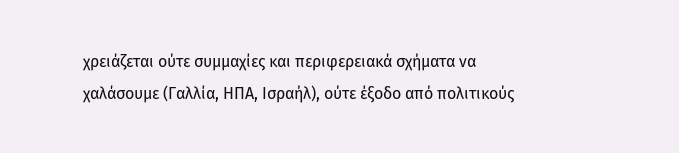χρειάζεται ούτε συμμαχίες και περιφερειακά σχήματα να χαλάσουμε (Γαλλία, ΗΠΑ, Ισραήλ), ούτε έξοδο από πολιτικούς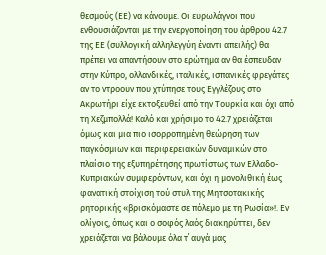θεσμούς (ΕΕ) να κάνουμε. Οι ευρωλάγνοι που ενθουσιάζονται με την ενεργοποίηση του άρθρου 42.7 της ΕΕ (συλλογική αλληλεγγύη έναντι απειλής) θα πρέπει να απαντήσουν στο ερώτημα αν θα έσπευδαν στην Κύπρο, ολλανδικές, ιταλικές, ισπανικές φρεγάτες αν το ντροουν που χτύπησε τους Εγγλέζους στο Ακρωτήρι είχε εκτοξευθεί από την Τουρκία και όχι από τη Χεζμπολλά! Καλό και χρήσιμο το 42.7 χρειάζεται όμως και μια πιο ισορροπημένη θεώρηση των παγκόσμιων και περιφερειακών δυναμικών στο πλαίσιο της εξυπηρέτησης πρωτίστως των Ελλαδο-Κυπριακών συμφερόντων, και όχι η μονολιθική έως φανατική στοίχιση τού στυλ της Μητσοτακικής ρητορικής «βρισκόμαστε σε πόλεμο με τη Ρωσία»!. Εν ολίγοις, όπως και ο σοφός λαός διακηρύττει, δεν χρειάζεται να βάλουμε όλα τ΄ αυγά μας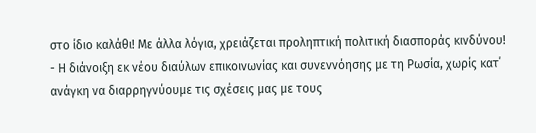στο ίδιο καλάθι! Με άλλα λόγια, χρειάζεται προληπτική πολιτική διασποράς κινδύνου!
- Η διάνοιξη εκ νέου διαύλων επικοινωνίας και συνεννόησης με τη Ρωσία, χωρίς κατ΄ ανάγκη να διαρρηγνύουμε τις σχέσεις μας με τους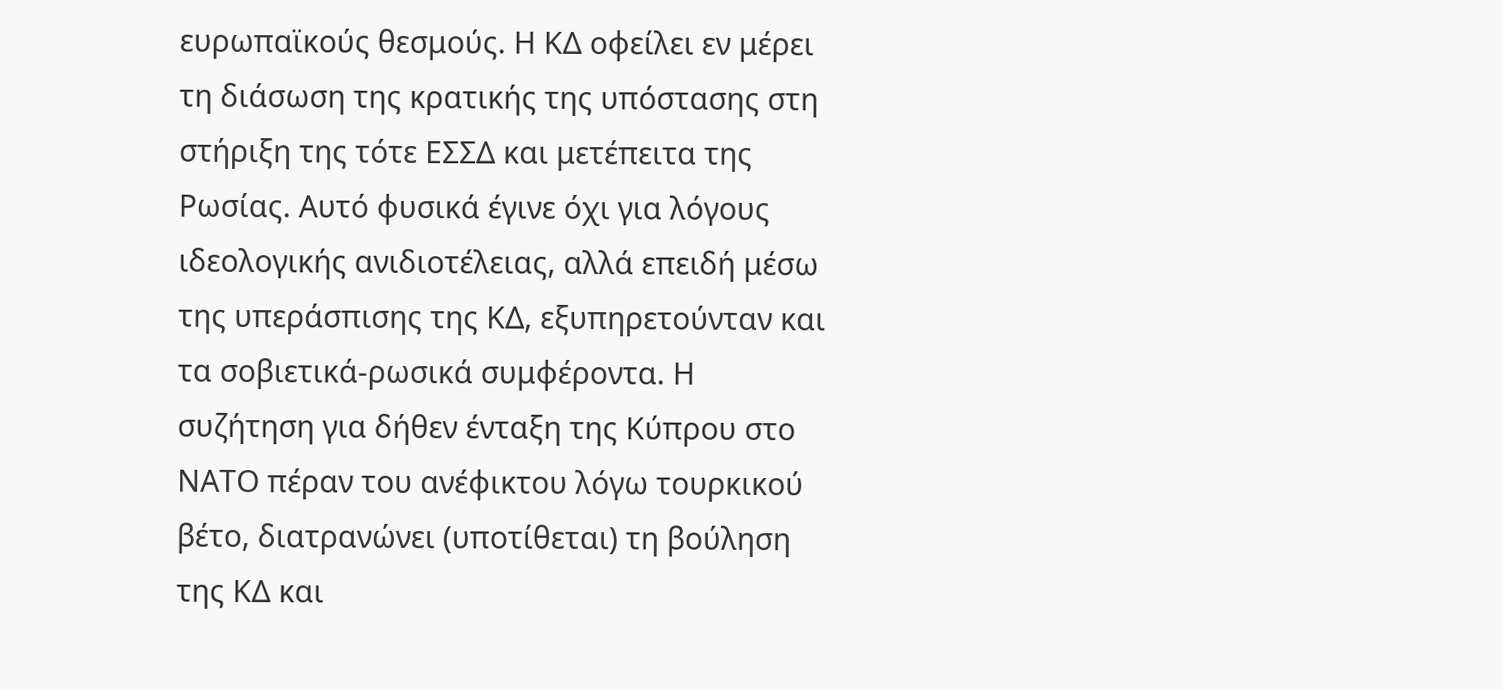ευρωπαϊκούς θεσμούς. Η ΚΔ οφείλει εν μέρει τη διάσωση της κρατικής της υπόστασης στη στήριξη της τότε ΕΣΣΔ και μετέπειτα της Ρωσίας. Αυτό φυσικά έγινε όχι για λόγους ιδεολογικής ανιδιοτέλειας, αλλά επειδή μέσω της υπεράσπισης της ΚΔ, εξυπηρετούνταν και τα σοβιετικά-ρωσικά συμφέροντα. Η συζήτηση για δήθεν ένταξη της Κύπρου στο ΝΑΤΟ πέραν του ανέφικτου λόγω τουρκικού βέτο, διατρανώνει (υποτίθεται) τη βούληση της ΚΔ και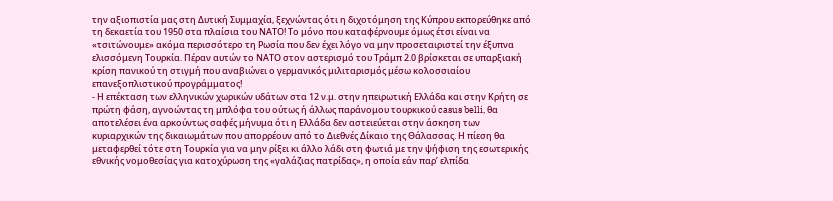την αξιοπιστία μας στη Δυτική Συμμαχία, ξεχνώντας ότι η διχοτόμηση της Κύπρου εκπορεύθηκε από τη δεκαετία του 1950 στα πλαίσια του ΝΑΤΟ! Το μόνο που καταφέρνουμε όμως έτσι είναι να «τσιτώνουμε» ακόμα περισσότερο τη Ρωσία που δεν έχει λόγο να μην προσεταιριστεί την έξυπνα ελισσόμενη Τουρκία. Πέραν αυτών το ΝΑΤΟ στον αστερισμό του Τράμπ 2.0 βρίσκεται σε υπαρξιακή κρίση πανικού τη στιγμή που αναβιώνει ο γερμανικός μιλιταρισμός μέσω κολοσσιαίου επανεξοπλιστικού προγράμματος!
- Η επέκταση των ελληνικών χωρικών υδάτων στα 12 ν.μ. στην ηπειρωτική Ελλάδα και στην Κρήτη σε πρώτη φάση, αγνοώντας τη μπλόφα του ούτως ή άλλως παράνομου τουρκικού casus belli, θα αποτελέσει ένα αρκούντως σαφές μήνυμα ότι η Ελλάδα δεν αστειεύεται στην άσκηση των κυριαρχικών της δικαιωμάτων που απορρέουν από το Διεθνές Δίκαιο της Θάλασσας. Η πίεση θα μεταφερθεί τότε στη Τουρκία για να μην ρίξει κι άλλο λάδι στη φωτιά με την ψήφιση της εσωτερικής εθνικής νομοθεσίας για κατοχύρωση της «γαλάζιας πατρίδας», η οποία εάν παρ’ ελπίδα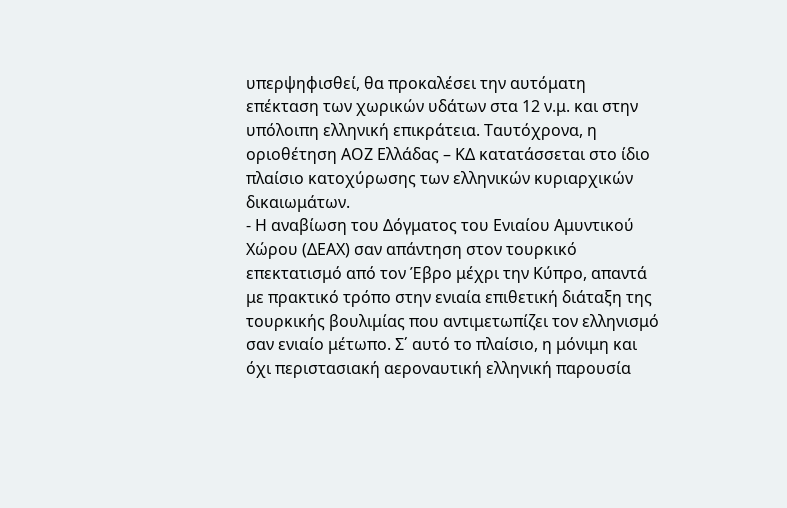υπερψηφισθεί, θα προκαλέσει την αυτόματη επέκταση των χωρικών υδάτων στα 12 ν.μ. και στην υπόλοιπη ελληνική επικράτεια. Ταυτόχρονα, η οριοθέτηση ΑΟΖ Ελλάδας – ΚΔ κατατάσσεται στο ίδιο πλαίσιο κατοχύρωσης των ελληνικών κυριαρχικών δικαιωμάτων.
- Η αναβίωση του Δόγματος του Ενιαίου Αμυντικού Χώρου (ΔΕΑΧ) σαν απάντηση στον τουρκικό επεκτατισμό από τον Έβρο μέχρι την Κύπρο, απαντά με πρακτικό τρόπο στην ενιαία επιθετική διάταξη της τουρκικής βουλιμίας που αντιμετωπίζει τον ελληνισμό σαν ενιαίο μέτωπο. Σ΄ αυτό το πλαίσιο, η μόνιμη και όχι περιστασιακή αεροναυτική ελληνική παρουσία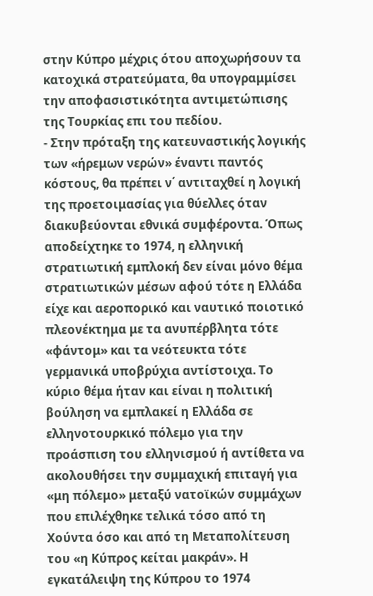στην Κύπρο μέχρις ότου αποχωρήσουν τα κατοχικά στρατεύματα, θα υπογραμμίσει την αποφασιστικότητα αντιμετώπισης της Τουρκίας επι του πεδίου.
- Στην πρόταξη της κατευναστικής λογικής των «ήρεμων νερών» έναντι παντός κόστους, θα πρέπει ν΄ αντιταχθεί η λογική της προετοιμασίας για θύελλες όταν διακυβεύονται εθνικά συμφέροντα. Όπως αποδείχτηκε το 1974, η ελληνική στρατιωτική εμπλοκή δεν είναι μόνο θέμα στρατιωτικών μέσων αφού τότε η Ελλάδα είχε και αεροπορικό και ναυτικό ποιοτικό πλεονέκτημα με τα ανυπέρβλητα τότε «φάντομ» και τα νεότευκτα τότε γερμανικά υποβρύχια αντίστοιχα. Το κύριο θέμα ήταν και είναι η πολιτική βούληση να εμπλακεί η Ελλάδα σε ελληνοτουρκικό πόλεμο για την προάσπιση του ελληνισμού ή αντίθετα να ακολουθήσει την συμμαχική επιταγή για «μη πόλεμο» μεταξύ νατοϊκών συμμάχων που επιλέχθηκε τελικά τόσο από τη Χούντα όσο και από τη Μεταπολίτευση του «η Κύπρος κείται μακράν». Η εγκατάλειψη της Κύπρου το 1974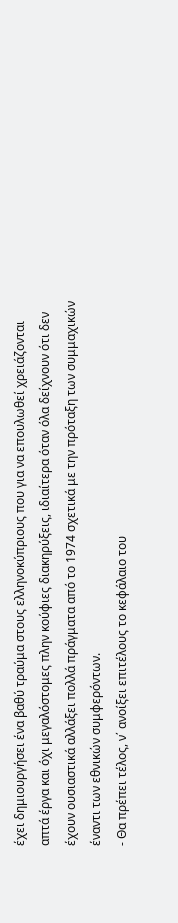έχει δημιουργήσει ένα βαθύ τραύμα στους ελληνοκύπριους που για να επουλωθεί χρειάζονται απτά έργα και όχι μεγαλόστομες πλην κούφιες διακηρύξεις, ιδιαίτερα όταν όλα δείχνουν ότι δεν έχουν ουσιαστικά αλλάξει πολλά πράγματα από το 1974 σχετικά με την πρόταξη των συμμαχικών έναντι των εθνικών συμφερόντων.
- Θα πρέπει τέλος, ν΄ ανοίξει επιτέλους το κεφάλαιο του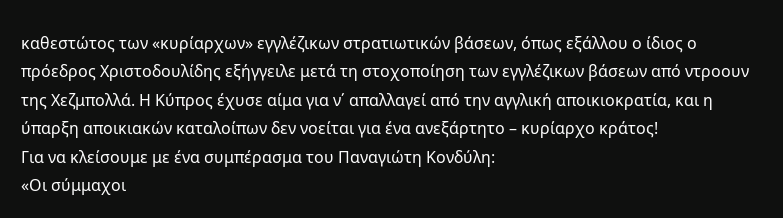καθεστώτος των «κυρίαρχων» εγγλέζικων στρατιωτικών βάσεων, όπως εξάλλου ο ίδιος ο πρόεδρος Χριστοδουλίδης εξήγγειλε μετά τη στοχοποίηση των εγγλέζικων βάσεων από ντροουν της Χεζμπολλά. Η Κύπρος έχυσε αίμα για ν΄ απαλλαγεί από την αγγλική αποικιοκρατία, και η ύπαρξη αποικιακών καταλοίπων δεν νοείται για ένα ανεξάρτητο – κυρίαρχο κράτος!
Για να κλείσουμε με ένα συμπέρασμα του Παναγιώτη Κονδύλη:
«Οι σύμμαχοι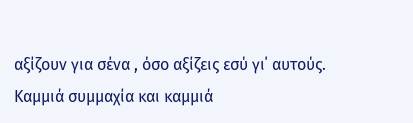αξίζουν για σένα , όσο αξίζεις εσύ γι΄ αυτούς. Καμμιά συμμαχία και καμμιά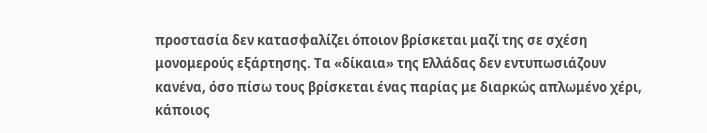προστασία δεν κατασφαλίζει όποιον βρίσκεται μαζί της σε σχέση μονομερούς εξάρτησης. Τα «δίκαια» της Ελλάδας δεν εντυπωσιάζουν κανένα, όσο πίσω τους βρίσκεται ένας παρίας με διαρκώς απλωμένο χέρι, κάποιος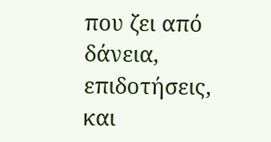που ζει από δάνεια, επιδοτήσεις, και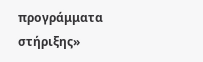προγράμματα στήριξης»